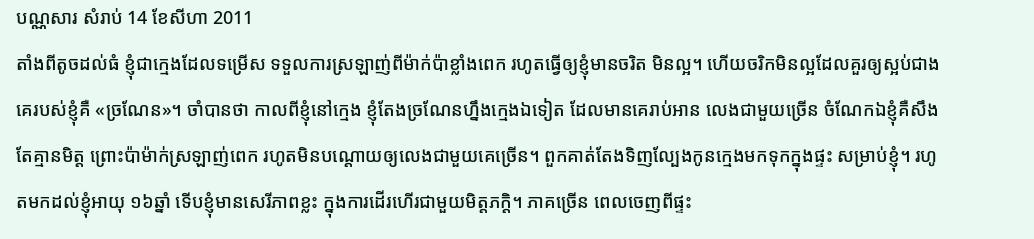បណ្ណសារ សំរាប់ 14 ខែសីហា 2011
តាំងពីតូចដល់ធំ ខ្ញុំជាក្មេងដែលទម្រើស ទទួលការស្រឡាញ់ពីម៉ាក់ប៉ាខ្លាំងពេក រហូតធ្វើឲ្យខ្ញុំមានចរិត មិនល្អ។ ហើយចរិកមិនល្អដែលគួរឲ្យស្អប់ជាងគេរបស់ខ្ញុំគឺ «ច្រណែន»។ ចាំបានថា កាលពីខ្ញុំនៅក្មេង ខ្ញុំតែងច្រណែនហ្នឹងក្មេងឯទៀត ដែលមានគេរាប់អាន លេងជាមួយច្រើន ចំណែកឯខ្ញុំគឺសឹងតែគ្មានមិត្ត ព្រោះប៉ាម៉ាក់ស្រឡាញ់ពេក រហូតមិនបណ្តោយឲ្យលេងជាមួយគេច្រើន។ ពួកគាត់តែងទិញល្បែងកូនក្មេងមកទុកក្នុងផ្ទះ សម្រាប់ខ្ញុំ។ រហូតមកដល់ខ្ញុំអាយុ ១៦ឆ្នាំ ទើបខ្ញុំមានសេរីភាពខ្លះ ក្នុងការដើរហើរជាមួយមិត្តភក្តិ។ ភាគច្រើន ពេលចេញពីផ្ទះ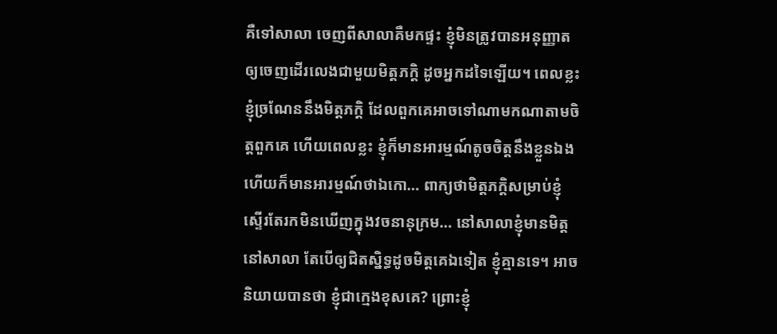គឺទៅសាលា ចេញពីសាលាគឺមកផ្ទះ ខ្ញុំមិនត្រូវបានអនុញ្ញាតឲ្យចេញដើរលេងជាមួយមិត្តភក្តិ ដូចអ្នកដទៃឡើយ។ ពេលខ្លះ ខ្ញុំច្រណែននឹងមិត្តភក្តិ ដែលពួកគេអាចទៅណាមកណាតាមចិត្តពួកគេ ហើយពេលខ្លះ ខ្ញុំក៏មានអារម្មណ៍តូចចិត្តនឹងខ្លួនឯង ហើយក៏មានអារម្មណ៍ថាឯកោ… ពាក្យថាមិត្តភក្តិសម្រាប់ខ្ញុំ ស្ទើរតែរកមិនឃើញក្នុងវចនានុក្រម… នៅសាលាខ្ញុំមានមិត្តនៅសាលា តែបើឲ្យជិតស្និទ្ធដូចមិត្តគេឯទៀត ខ្ញុំគ្មានទេ។ អាចនិយាយបានថា ខ្ញុំជាក្មេងខុសគេ? ព្រោះខ្ញុំ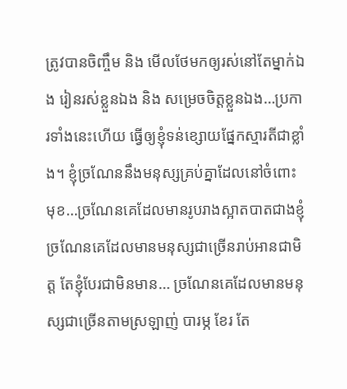ត្រូវបានចិញ្ចឹម និង មើលថែមកឲ្យរស់នៅតែម្នាក់ឯង រៀនរស់ខ្លួនឯង និង សម្រេចចិត្តខ្លួនឯង…ប្រការទាំងនេះហើយ ធ្វើឲ្យខ្ញុំទន់ខ្សោយផ្នែកស្មារតីជាខ្លាំង។ ខ្ញុំច្រណែននឹងមនុស្សគ្រប់គ្នាដែលនៅចំពោះមុខ…ច្រណែនគេដែលមានរូបរាងស្អាតបាតជាងខ្ញុំ ច្រណែនគេដែលមានមនុស្សជាច្រើនរាប់អានជាមិត្ត តែខ្ញុំបែរជាមិនមាន… ច្រណែនគេដែលមានមនុស្សជាច្រើនតាមស្រឡាញ់ បារម្ភ ខែរ តែ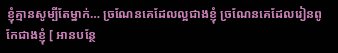ខ្ញុំគ្មានសូម្បីតែម្នាក់… ច្រណែនគេដែលល្អជាងខ្ញុំ ច្រណែនគេដែលរៀនពូកែជាងខ្ញុំ [ អានបន្ថែ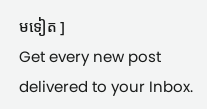មទៀត ]
Get every new post delivered to your Inbox.